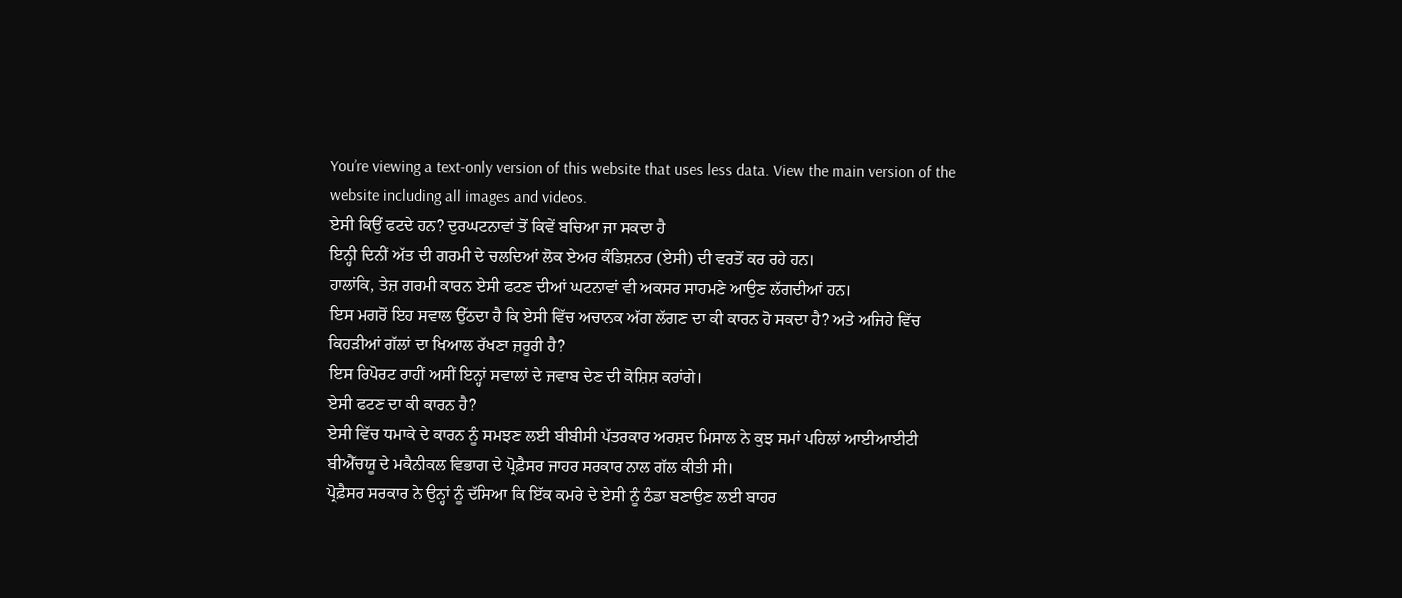You’re viewing a text-only version of this website that uses less data. View the main version of the website including all images and videos.
ਏਸੀ ਕਿਉਂ ਫਟਦੇ ਹਨ? ਦੁਰਘਟਨਾਵਾਂ ਤੋਂ ਕਿਵੇਂ ਬਚਿਆ ਜਾ ਸਕਦਾ ਹੈ
ਇਨ੍ਹੀ ਦਿਨੀਂ ਅੱਤ ਦੀ ਗਰਮੀ ਦੇ ਚਲਦਿਆਂ ਲੋਕ ਏਅਰ ਕੰਡਿਸ਼ਨਰ (ਏਸੀ) ਦੀ ਵਰਤੋਂ ਕਰ ਰਹੇ ਹਨ।
ਹਾਲਾਂਕਿ, ਤੇਜ਼ ਗਰਮੀ ਕਾਰਨ ਏਸੀ ਫਟਣ ਦੀਆਂ ਘਟਨਾਵਾਂ ਵੀ ਅਕਸਰ ਸਾਹਮਣੇ ਆਉਣ ਲੱਗਦੀਆਂ ਹਨ।
ਇਸ ਮਗਰੋਂ ਇਹ ਸਵਾਲ ਉੱਠਦਾ ਹੈ ਕਿ ਏਸੀ ਵਿੱਚ ਅਚਾਨਕ ਅੱਗ ਲੱਗਣ ਦਾ ਕੀ ਕਾਰਨ ਹੋ ਸਕਦਾ ਹੈ? ਅਤੇ ਅਜਿਹੇ ਵਿੱਚ ਕਿਹੜੀਆਂ ਗੱਲਾਂ ਦਾ ਖਿਆਲ ਰੱਖਣਾ ਜ਼ਰੂਰੀ ਹੈ?
ਇਸ ਰਿਪੋਰਟ ਰਾਹੀਂ ਅਸੀਂ ਇਨ੍ਹਾਂ ਸਵਾਲਾਂ ਦੇ ਜਵਾਬ ਦੇਣ ਦੀ ਕੋਸ਼ਿਸ਼ ਕਰਾਂਗੇ।
ਏਸੀ ਫਟਣ ਦਾ ਕੀ ਕਾਰਨ ਹੈ?
ਏਸੀ ਵਿੱਚ ਧਮਾਕੇ ਦੇ ਕਾਰਨ ਨੂੰ ਸਮਝਣ ਲਈ ਬੀਬੀਸੀ ਪੱਤਰਕਾਰ ਅਰਸ਼ਦ ਮਿਸਾਲ ਨੇ ਕੁਝ ਸਮਾਂ ਪਹਿਲਾਂ ਆਈਆਈਟੀ ਬੀਐੱਚਯੂ ਦੇ ਮਕੈਨੀਕਲ ਵਿਭਾਗ ਦੇ ਪ੍ਰੋਫ਼ੈਸਰ ਜਾਹਰ ਸਰਕਾਰ ਨਾਲ ਗੱਲ ਕੀਤੀ ਸੀ।
ਪ੍ਰੋਫ਼ੈਸਰ ਸਰਕਾਰ ਨੇ ਉਨ੍ਹਾਂ ਨੂੰ ਦੱਸਿਆ ਕਿ ਇੱਕ ਕਮਰੇ ਦੇ ਏਸੀ ਨੂੰ ਠੰਡਾ ਬਣਾਉਣ ਲਈ ਬਾਹਰ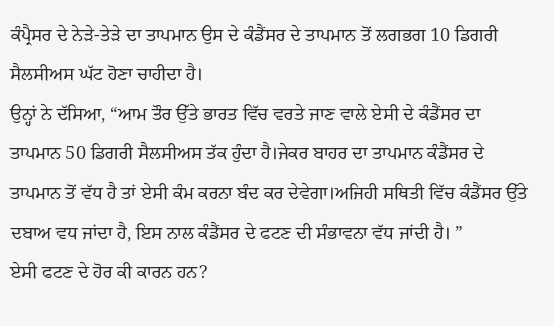ਕੰਪ੍ਰੈਸਰ ਦੇ ਨੇੜੇ-ਤੇੜੇ ਦਾ ਤਾਪਮਾਨ ਉਸ ਦੇ ਕੰਡੈਂਸਰ ਦੇ ਤਾਪਮਾਨ ਤੋਂ ਲਗਭਗ 10 ਡਿਗਰੀ ਸੈਲਸੀਅਸ ਘੱਟ ਹੋਣਾ ਚਾਹੀਦਾ ਹੈ।
ਉਨ੍ਹਾਂ ਨੇ ਦੱਸਿਆ, “ਆਮ ਤੌਰ ਉੱਤੇ ਭਾਰਤ ਵਿੱਚ ਵਰਤੇ ਜਾਣ ਵਾਲੇ ਏਸੀ ਦੇ ਕੰਡੈਂਸਰ ਦਾ ਤਾਪਮਾਨ 50 ਡਿਗਰੀ ਸੈਲਸੀਅਸ ਤੱਕ ਹੁੰਦਾ ਹੈ।ਜੇਕਰ ਬਾਹਰ ਦਾ ਤਾਪਮਾਨ ਕੰਡੈਂਸਰ ਦੇ ਤਾਪਮਾਨ ਤੋਂ ਵੱਧ ਹੈ ਤਾਂ ਏਸੀ ਕੰਮ ਕਰਨਾ ਬੰਦ ਕਰ ਦੇਵੇਗਾ।ਅਜਿਹੀ ਸਥਿਤੀ ਵਿੱਚ ਕੰਡੈਂਸਰ ਉੱਤੇ ਦਬਾਅ ਵਧ ਜਾਂਦਾ ਹੈ, ਇਸ ਨਾਲ ਕੰਡੈਂਸਰ ਦੇ ਫਟਣ ਦੀ ਸੰਭਾਵਨਾ ਵੱਧ ਜਾਂਦੀ ਹੈ। ”
ਏਸੀ ਫਟਣ ਦੇ ਹੋਰ ਕੀ ਕਾਰਨ ਹਨ?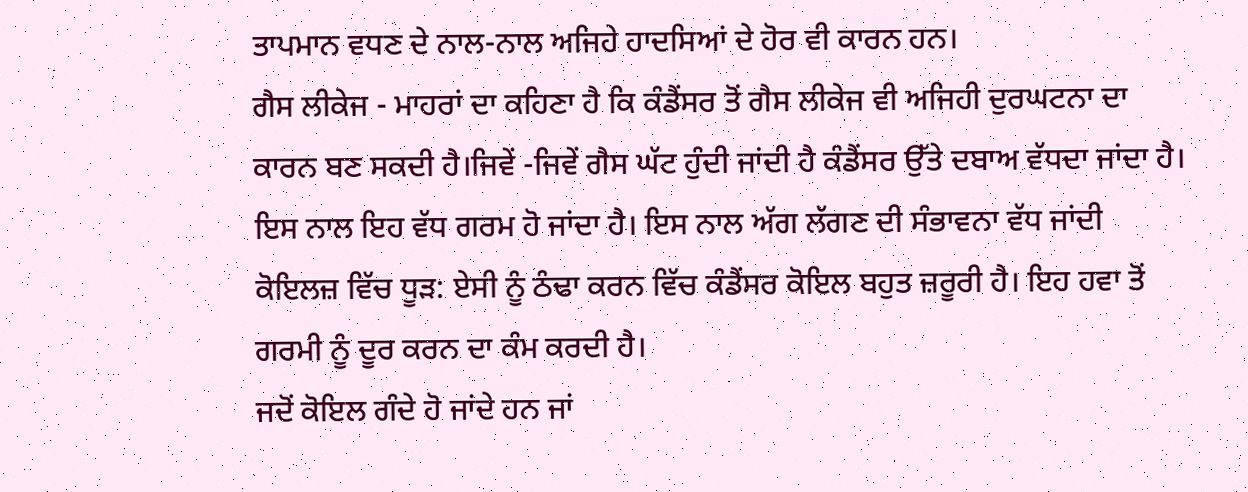ਤਾਪਮਾਨ ਵਧਣ ਦੇ ਨਾਲ-ਨਾਲ ਅਜਿਹੇ ਹਾਦਸਿਆਂ ਦੇ ਹੋਰ ਵੀ ਕਾਰਨ ਹਨ।
ਗੈਸ ਲੀਕੇਜ - ਮਾਹਰਾਂ ਦਾ ਕਹਿਣਾ ਹੈ ਕਿ ਕੰਡੈਂਸਰ ਤੋਂ ਗੈਸ ਲੀਕੇਜ ਵੀ ਅਜਿਹੀ ਦੁਰਘਟਨਾ ਦਾ ਕਾਰਨ ਬਣ ਸਕਦੀ ਹੈ।ਜਿਵੇਂ -ਜਿਵੇਂ ਗੈਸ ਘੱਟ ਹੁੰਦੀ ਜਾਂਦੀ ਹੈ ਕੰਡੈਂਸਰ ਉੱਤੇ ਦਬਾਅ ਵੱਧਦਾ ਜਾਂਦਾ ਹੈ। ਇਸ ਨਾਲ ਇਹ ਵੱਧ ਗਰਮ ਹੋ ਜਾਂਦਾ ਹੈ। ਇਸ ਨਾਲ ਅੱਗ ਲੱਗਣ ਦੀ ਸੰਭਾਵਨਾ ਵੱਧ ਜਾਂਦੀ
ਕੋਇਲਜ਼ ਵਿੱਚ ਧੂੜ: ਏਸੀ ਨੂੰ ਠੰਢਾ ਕਰਨ ਵਿੱਚ ਕੰਡੈਂਸਰ ਕੋਇਲ ਬਹੁਤ ਜ਼ਰੂਰੀ ਹੈ। ਇਹ ਹਵਾ ਤੋਂ ਗਰਮੀ ਨੂੰ ਦੂਰ ਕਰਨ ਦਾ ਕੰਮ ਕਰਦੀ ਹੈ।
ਜਦੋਂ ਕੋਇਲ ਗੰਦੇ ਹੋ ਜਾਂਦੇ ਹਨ ਜਾਂ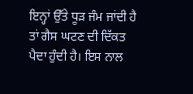ਇਨ੍ਹਾਂ ਉੱਤੇ ਧੂੜ ਜੰਮ ਜਾਂਦੀ ਹੈ ਤਾਂ ਗੈਸ ਘਟਣ ਦੀ ਦਿੱਕਤ ਪੈਦਾ ਹੁੰਦੀ ਹੈ। ਇਸ ਨਾਲ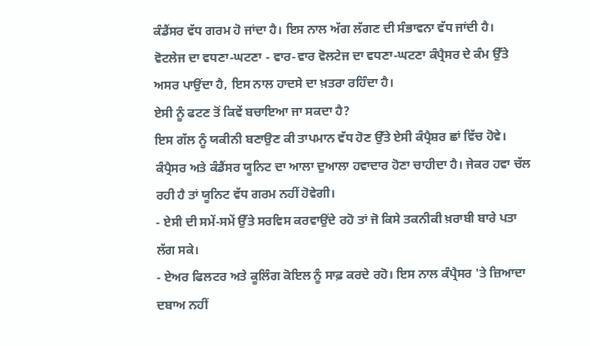ਕੰਡੈਂਸਰ ਵੱਧ ਗਰਮ ਹੋ ਜਾਂਦਾ ਹੈ। ਇਸ ਨਾਲ ਅੱਗ ਲੱਗਣ ਦੀ ਸੰਭਾਵਨਾ ਵੱਧ ਜਾਂਦੀ ਹੈ।
ਵੋਟਲੇਜ ਦਾ ਵਧਣਾ-ਘਟਣਾ - ਵਾਰ-ਵਾਰ ਵੋਲਟੇਜ ਦਾ ਵਧਣਾ-ਘਟਣਾ ਕੰਪ੍ਰੈਸਰ ਦੇ ਕੰਮ ਉੱਤੇ ਅਸਰ ਪਾਉਂਦਾ ਹੈ, ਇਸ ਨਾਲ ਹਾਦਸੇ ਦਾ ਖ਼ਤਰਾ ਰਹਿੰਦਾ ਹੈ।
ਏਸੀ ਨੂੰ ਫਟਣ ਤੋਂ ਕਿਵੇਂ ਬਚਾਇਆ ਜਾ ਸਕਦਾ ਹੈ?
ਇਸ ਗੱਲ ਨੂੰ ਯਕੀਨੀ ਬਣਾਉਣ ਕੀ ਤਾਪਮਾਨ ਵੱਧ ਹੋਣ ਉੱਤੇ ਏਸੀ ਕੰਪ੍ਰੈਸ਼ਰ ਛਾਂ ਵਿੱਚ ਹੋਵੇ। ਕੰਪ੍ਰੈਸਰ ਅਤੇ ਕੰਡੈਂਸਰ ਯੂਨਿਟ ਦਾ ਆਲਾ ਦੁਆਲਾ ਹਵਾਦਾਰ ਹੋਣਾ ਚਾਹੀਦਾ ਹੈ। ਜੇਕਰ ਹਵਾ ਚੱਲ ਰਹੀ ਹੈ ਤਾਂ ਯੂਨਿਟ ਵੱਧ ਗਰਮ ਨਹੀਂ ਹੋਵੇਗੀ।
- ਏਸੀ ਦੀ ਸਮੇਂ-ਸਮੇਂ ਉੱਤੇ ਸਰਵਿਸ ਕਰਵਾਉਂਦੇ ਰਹੋ ਤਾਂ ਜੋ ਕਿਸੇ ਤਕਨੀਕੀ ਖ਼ਰਾਬੀ ਬਾਰੇ ਪਤਾ ਲੱਗ ਸਕੇ।
- ਏਅਰ ਫਿਲਟਰ ਅਤੇ ਕੂਲਿੰਗ ਕੋਇਲ ਨੂੰ ਸਾਫ਼ ਕਰਦੇ ਰਹੋ। ਇਸ ਨਾਲ ਕੰਪ੍ਰੈਸਰ 'ਤੇ ਜ਼ਿਆਦਾ ਦਬਾਅ ਨਹੀਂ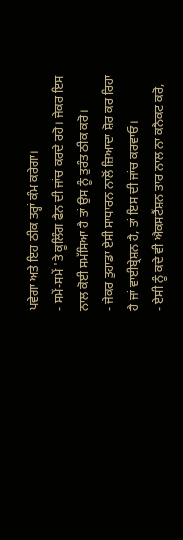ਪਵੇਗਾ ਅਤੇ ਇਹ ਠੀਕ ਤਰ੍ਹਾਂ ਕੰਮ ਕਰੇਗਾ।
- ਸਮੇਂ-ਸਮੇਂ 'ਤੇ ਕੂਲਿੰਗ ਫੈਨ ਦੀ ਜਾਂਚ ਕਰਦੇ ਰਹੋ। ਜੇਕਰ ਇਸ ਨਾਲ ਕੋਈ ਸਮੱਸਿਆ ਹੈ ਤਾਂ ਉਸ ਨੂੰ ਤੁਰੰਤ ਠੀਕ ਕਰੋ।
- ਜੇਕਰ ਤੁਹਾਡਾ ਏਸੀ ਸਾਧਾਰਨ ਨਾਲੋਂ ਜ਼ਿਆਦਾ ਸ਼ੋਰ ਕਰ ਰਿਹਾ ਹੈ ਜਾਂ ਵਾਈਬ੍ਰੇਸ਼ਨ ਹੈ, ਤਾਂ ਇਸ ਦੀ ਜਾਂਚ ਕਰਵਾਓ।
- ਏਸੀ ਨੂੰ ਕਦੇ ਵੀ ਐਕਸਟੈਂਸ਼ਨ ਤਾਰ ਨਾਲ ਨਾ ਕਨੈਕਟ ਕਰੋ,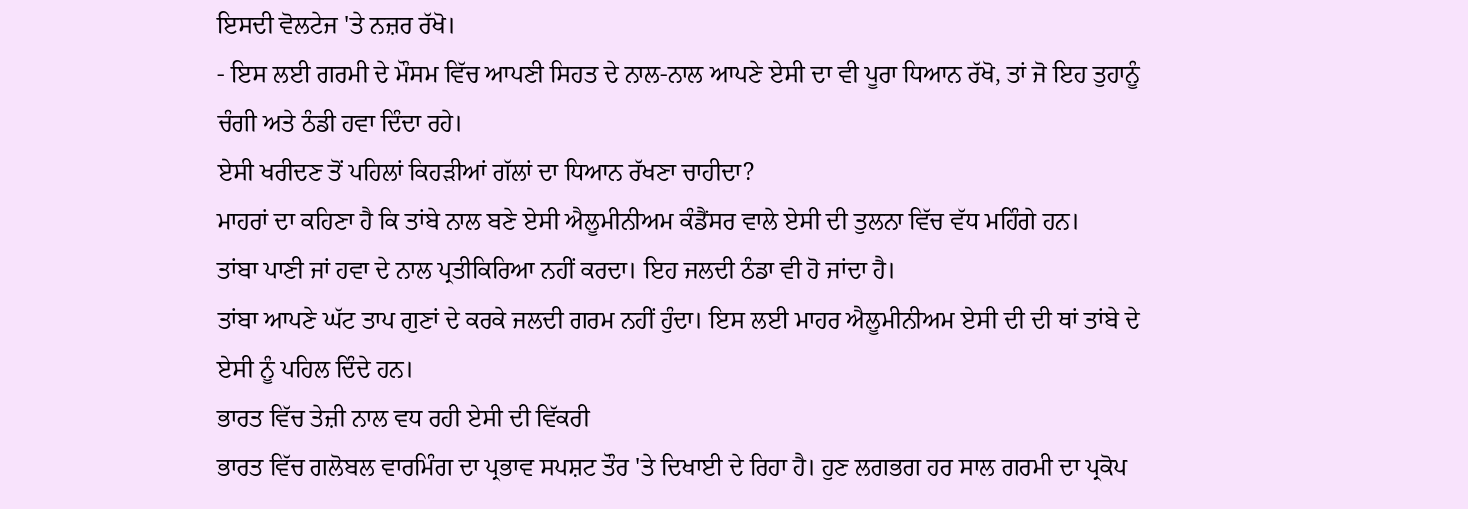ਇਸਦੀ ਵੋਲਟੇਜ 'ਤੇ ਨਜ਼ਰ ਰੱਖੋ।
- ਇਸ ਲਈ ਗਰਮੀ ਦੇ ਮੌਸਮ ਵਿੱਚ ਆਪਣੀ ਸਿਹਤ ਦੇ ਨਾਲ-ਨਾਲ ਆਪਣੇ ਏਸੀ ਦਾ ਵੀ ਪੂਰਾ ਧਿਆਨ ਰੱਖੋ, ਤਾਂ ਜੋ ਇਹ ਤੁਹਾਨੂੰ ਚੰਗੀ ਅਤੇ ਠੰਡੀ ਹਵਾ ਦਿੰਦਾ ਰਹੇ।
ਏਸੀ ਖਰੀਦਣ ਤੋਂ ਪਹਿਲਾਂ ਕਿਹੜੀਆਂ ਗੱਲਾਂ ਦਾ ਧਿਆਨ ਰੱਖਣਾ ਚਾਹੀਦਾ?
ਮਾਹਰਾਂ ਦਾ ਕਹਿਣਾ ਹੈ ਕਿ ਤਾਂਬੇ ਨਾਲ ਬਣੇ ਏਸੀ ਐਲੂਮੀਨੀਅਮ ਕੰਡੈਂਸਰ ਵਾਲੇ ਏਸੀ ਦੀ ਤੁਲਨਾ ਵਿੱਚ ਵੱਧ ਮਹਿੰਗੇ ਹਨ।
ਤਾਂਬਾ ਪਾਣੀ ਜਾਂ ਹਵਾ ਦੇ ਨਾਲ ਪ੍ਰਤੀਕਿਰਿਆ ਨਹੀਂ ਕਰਦਾ। ਇਹ ਜਲਦੀ ਠੰਡਾ ਵੀ ਹੋ ਜਾਂਦਾ ਹੈ।
ਤਾਂਬਾ ਆਪਣੇ ਘੱਟ ਤਾਪ ਗੁਣਾਂ ਦੇ ਕਰਕੇ ਜਲਦੀ ਗਰਮ ਨਹੀਂ ਹੁੰਦਾ। ਇਸ ਲਈ ਮਾਹਰ ਐਲੂਮੀਨੀਅਮ ਏਸੀ ਦੀ ਦੀ ਥਾਂ ਤਾਂਬੇ ਦੇ ਏਸੀ ਨੂੰ ਪਹਿਲ ਦਿੰਦੇ ਹਨ।
ਭਾਰਤ ਵਿੱਚ ਤੇਜ਼ੀ ਨਾਲ ਵਧ ਰਹੀ ਏਸੀ ਦੀ ਵਿੱਕਰੀ
ਭਾਰਤ ਵਿੱਚ ਗਲੋਬਲ ਵਾਰਮਿੰਗ ਦਾ ਪ੍ਰਭਾਵ ਸਪਸ਼ਟ ਤੌਰ 'ਤੇ ਦਿਖਾਈ ਦੇ ਰਿਹਾ ਹੈ। ਹੁਣ ਲਗਭਗ ਹਰ ਸਾਲ ਗਰਮੀ ਦਾ ਪ੍ਰਕੋਪ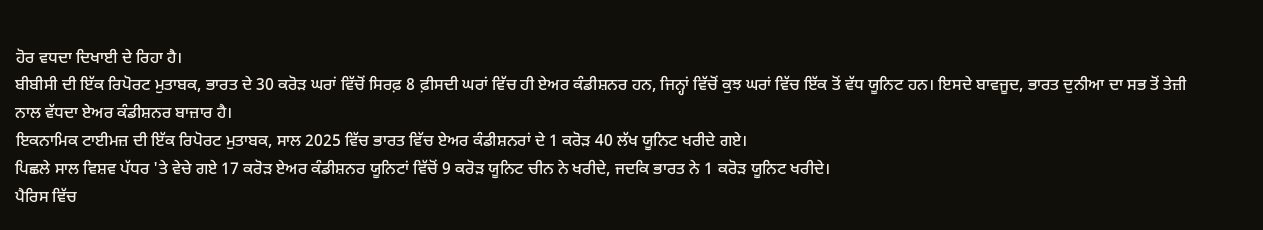ਹੋਰ ਵਧਦਾ ਦਿਖਾਈ ਦੇ ਰਿਹਾ ਹੈ।
ਬੀਬੀਸੀ ਦੀ ਇੱਕ ਰਿਪੋਰਟ ਮੁਤਾਬਕ, ਭਾਰਤ ਦੇ 30 ਕਰੋੜ ਘਰਾਂ ਵਿੱਚੋਂ ਸਿਰਫ਼ 8 ਫ਼ੀਸਦੀ ਘਰਾਂ ਵਿੱਚ ਹੀ ਏਅਰ ਕੰਡੀਸ਼ਨਰ ਹਨ, ਜਿਨ੍ਹਾਂ ਵਿੱਚੋਂ ਕੁਝ ਘਰਾਂ ਵਿੱਚ ਇੱਕ ਤੋਂ ਵੱਧ ਯੂਨਿਟ ਹਨ। ਇਸਦੇ ਬਾਵਜੂਦ, ਭਾਰਤ ਦੁਨੀਆ ਦਾ ਸਭ ਤੋਂ ਤੇਜ਼ੀ ਨਾਲ ਵੱਧਦਾ ਏਅਰ ਕੰਡੀਸ਼ਨਰ ਬਾਜ਼ਾਰ ਹੈ।
ਇਕਨਾਮਿਕ ਟਾਈਮਜ਼ ਦੀ ਇੱਕ ਰਿਪੋਰਟ ਮੁਤਾਬਕ, ਸਾਲ 2025 ਵਿੱਚ ਭਾਰਤ ਵਿੱਚ ਏਅਰ ਕੰਡੀਸ਼ਨਰਾਂ ਦੇ 1 ਕਰੋੜ 40 ਲੱਖ ਯੂਨਿਟ ਖਰੀਦੇ ਗਏ।
ਪਿਛਲੇ ਸਾਲ ਵਿਸ਼ਵ ਪੱਧਰ 'ਤੇ ਵੇਚੇ ਗਏ 17 ਕਰੋੜ ਏਅਰ ਕੰਡੀਸ਼ਨਰ ਯੂਨਿਟਾਂ ਵਿੱਚੋਂ 9 ਕਰੋੜ ਯੂਨਿਟ ਚੀਨ ਨੇ ਖਰੀਦੇ, ਜਦਕਿ ਭਾਰਤ ਨੇ 1 ਕਰੋੜ ਯੂਨਿਟ ਖਰੀਦੇ।
ਪੈਰਿਸ ਵਿੱਚ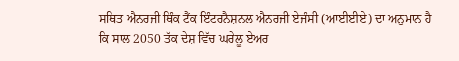ਸਥਿਤ ਐਨਰਜੀ ਥਿੰਕ ਟੈਂਕ ਇੰਟਰਨੈਸ਼ਨਲ ਐਨਰਜੀ ਏਜੰਸੀ (ਆਈਈਏ) ਦਾ ਅਨੁਮਾਨ ਹੈ ਕਿ ਸਾਲ 2050 ਤੱਕ ਦੇਸ਼ ਵਿੱਚ ਘਰੇਲੂ ਏਅਰ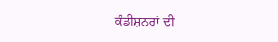ਕੰਡੀਸ਼ਨਰਾਂ ਦੀ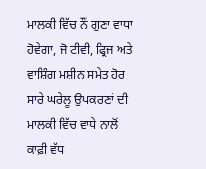ਮਾਲਕੀ ਵਿੱਚ ਨੌਂ ਗੁਣਾ ਵਾਧਾ ਹੋਵੇਗਾ, ਜੋ ਟੀਵੀ, ਫ੍ਰਿਜ ਅਤੇ ਵਾਸ਼ਿੰਗ ਮਸ਼ੀਨ ਸਮੇਤ ਹੋਰ ਸਾਰੇ ਘਰੇਲੂ ਉਪਕਰਣਾਂ ਦੀ ਮਾਲਕੀ ਵਿੱਚ ਵਾਧੇ ਨਾਲੋਂ ਕਾਫ਼ੀ ਵੱਧ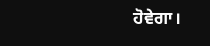ਹੋਵੇਗਾ।